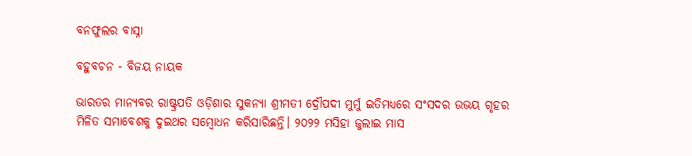ବନଫୁଲର ବାସ୍ନା

ବହୁବଚନ - ବିଜୟ ନାୟକ

ଭାରତର ମାନ୍ୟବର ରାଷ୍ଟ୍ରପତି ଓଡ଼ିଶାର ସୁକନ୍ୟା ଶ୍ରୀମତୀ ଦ୍ରୌପଦୀ ମୁର୍ମୁ ଇତିମଧ୍ୟରେ ସଂସଦର ଉଭୟ ଗୃହର ମିଳିତ ସମାବେଶକୁ ଦୁଇଥର ସମ୍ବୋଧନ କରିସାରିଛନ୍ତି। ୨୦୨୨ ମସିହା ଜୁଲାଇ ମାସ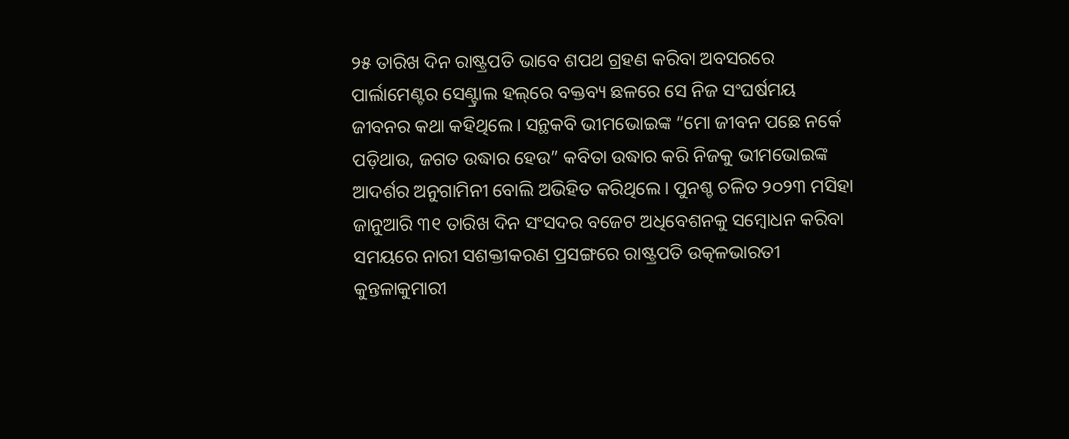୨୫ ତାରିଖ ଦିନ ରାଷ୍ଟ୍ରପତି ଭାବେ ଶପଥ ଗ୍ରହଣ କରିବା ଅବସରରେ ପାର୍ଲାମେଣ୍ଟର ସେଣ୍ଟ୍ରାଲ ହଲ୍‌ରେ ବକ୍ତବ୍ୟ ଛଳରେ ସେ ନିଜ ସଂଘର୍ଷମୟ ଜୀବନର କଥା କହିଥିଲେ। ସନ୍ଥକବି ଭୀମଭୋଇଙ୍କ “ମୋ ଜୀବନ ପଛେ ନର୍କେ ପଡ଼ିଥାଉ, ଜଗତ ଉଦ୍ଧାର ହେଉ” କବିତା ଉଦ୍ଧାର କରି ନିଜକୁ ଭୀମଭୋଇଙ୍କ ଆଦର୍ଶର ଅନୁଗାମିନୀ ବୋଲି ଅଭିହିତ କରିଥିଲେ। ପୁନଶ୍ଚ ଚଳିତ ୨୦୨୩ ମସିହା ଜାନୁଆରି ୩୧ ତାରିଖ ଦିନ ସଂସଦର ବଜେଟ ଅଧିବେଶନକୁ ସମ୍ବୋଧନ କରିବା ସମୟରେ ନାରୀ ସଶକ୍ତୀକରଣ ପ୍ରସଙ୍ଗରେ ରାଷ୍ଟ୍ରପତି ଉତ୍କଳଭାରତୀ କୁନ୍ତଳାକୁମାରୀ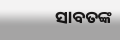ସାବତଙ୍କ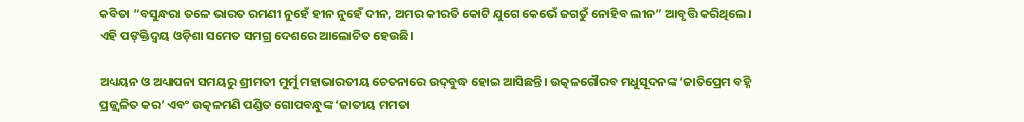କବିତା “ବସୁନ୍ଧରା ତଳେ ଭାରତ ରମଣୀ ନୁହେଁ ହୀନ ନୁହେଁ ଦୀନ, ଅମର କୀରତି କୋଟି ଯୁଗେ କେଭେଁ ଜଗତୁଁ ନୋହିବ ଲୀନ” ଆବୃତ୍ତି କରିଥିଲେ। ଏହି ପଙ୍‌କ୍ତିଦ୍ୱୟ ଓଡ଼ିଶା ସମେତ ସମଗ୍ର ଦେଶରେ ଆଲୋଚିତ ହେଉଛି।

ଅଧ୍ୟୟନ ଓ ଅଧ୍ୟାପନା ସମୟରୁ ଶ୍ରୀମତୀ ମୁର୍ମୁ ମହାଭାରତୀୟ ଚେତନାରେ ଉଦ୍‌ବୁଦ୍ଧ ହୋଇ ଆସିଛନ୍ତି। ଉତ୍କଳଗୌରବ ମଧୁସୂଦନଙ୍କ ‘ଜାତିପ୍ରେମ ବହ୍ନି ପ୍ରଜ୍ଜ୍ୱଳିତ କର’ ଏବଂ ଉତ୍କଳମଣି ପଣ୍ଡିତ ଗୋପବନ୍ଧୁଙ୍କ ‘ଜାତୀୟ ମମତା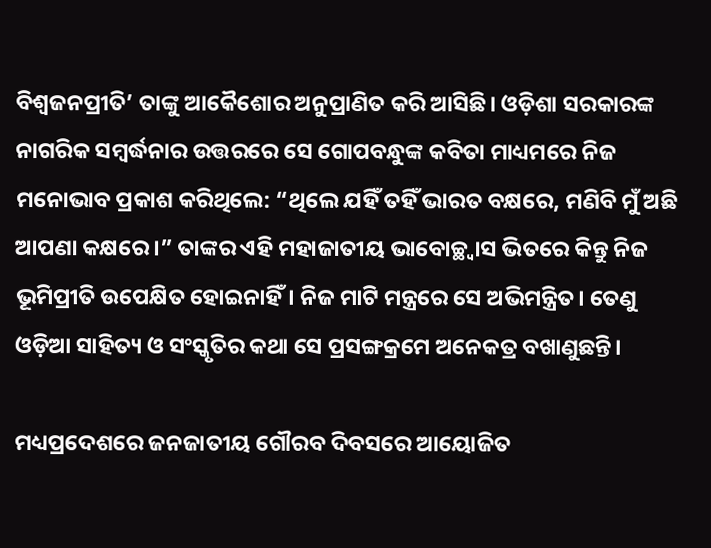ବିଶ୍ୱଜନପ୍ରୀତି’ ତାଙ୍କୁ ଆକୈଶୋର ଅନୁପ୍ରାଣିତ କରି ଆସିଛି। ଓଡ଼ିଶା ସରକାରଙ୍କ ନାଗରିକ ସମ୍ବର୍ଦ୍ଧନାର ଉତ୍ତରରେ ସେ ଗୋପବନ୍ଧୁଙ୍କ କବିତା ମାଧ୍ୟମରେ ନିଜ ମନୋଭାବ ପ୍ରକାଶ କରିଥିଲେ: “ଥିଲେ ଯହିଁ ତହିଁ ଭାରତ ବକ୍ଷରେ, ମଣିବି ମୁଁ ଅଛି ଆପଣା କକ୍ଷରେ।” ତାଙ୍କର ଏହି ମହାଜାତୀୟ ଭାବୋଚ୍ଛ୍ୱାସ ଭିତରେ କିନ୍ତୁ ନିଜ ଭୂମିପ୍ରୀତି ଉପେକ୍ଷିତ ହୋଇନାହିଁ। ନିଜ ମାଟି ମନ୍ତ୍ରରେ ସେ ଅଭିମନ୍ତ୍ରିତ। ତେଣୁ ଓଡ଼ିଆ ସାହିତ୍ୟ ଓ ସଂସ୍କୃତିର କଥା ସେ ପ୍ରସଙ୍ଗକ୍ରମେ ଅନେକତ୍ର ବଖାଣୁଛନ୍ତି।

ମଧ୍ୟପ୍ରଦେଶରେ ଜନଜାତୀୟ ଗୌରବ ଦିବସରେ ଆୟୋଜିତ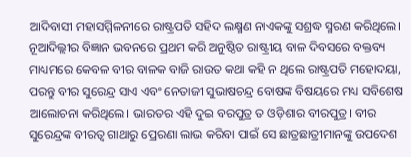ଆଦିବାସୀ ମହାସମ୍ମିଳନୀରେ ରାଷ୍ଟ୍ରପତି ସହିଦ ଲକ୍ଷ୍ମଣ ନାଏକଙ୍କୁ ସଶ୍ରଦ୍ଧ ସ୍ମରଣ କରିଥିଲେ। ନୂଆଦିଲ୍ଲୀର ବିଜ୍ଞାନ ଭବନରେ ପ୍ରଥମ କରି ଅନୁଷ୍ଠିତ ରାଷ୍ଟ୍ରୀୟ ବାଳ ଦିବସରେ ବକ୍ତବ୍ୟ ମାଧ୍ୟମରେ କେବଳ ବୀର ବାଳକ ବାଜି ରାଉତ କଥା କହି ନ ଥିଲେ ରାଷ୍ଟ୍ରପତି ମହୋଦୟା, ପରନ୍ତୁ ବୀର ସୁରେନ୍ଦ୍ର ସାଏ ଏବଂ ନେତାଜୀ ସୁଭାଷଚନ୍ଦ୍ର ବୋଷଙ୍କ ବିଷୟରେ ମଧ୍ୟ ସବିଶେଷ ଆଲୋଚନା କରିଥିଲେ। ଭାରତର ଏହି ଦୁଇ ବରପୁତ୍ର ତ ଓଡ଼ିଶାର ବୀରପୁତ୍ର। ବୀର ସୁରେନ୍ଦ୍ରଙ୍କ ବୀରତ୍ୱ ଗାଥାରୁ ପ୍ରେରଣା ଲାଭ କରିବା ପାଇଁ ସେ ଛାତ୍ରଛାତ୍ରୀମାନଙ୍କୁ ଉପଦେଶ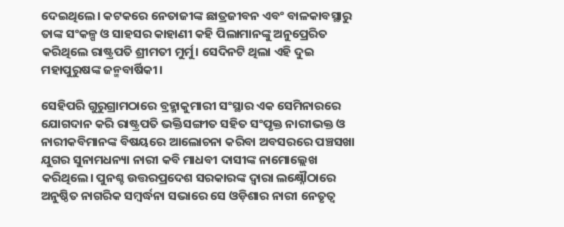ଦେଇଥିଲେ। କଟକରେ ନେତାଜୀଙ୍କ ଛାତ୍ରଜୀବନ ଏବଂ ବାଳକାବସ୍ଥାରୁ ତାଙ୍କ ସଂକଳ୍ପ ଓ ସାହସର କାହାଣୀ କହି ପିଲାମାନଙ୍କୁ ଅନୁପ୍ରେରିତ କରିଥିଲେ ରାଷ୍ଟ୍ରପତି ଶ୍ରୀମତୀ ମୁର୍ମୁ। ସେଦିନଟି ଥିଲା ଏହି ଦୁଇ ମହାପୁରୁଷଙ୍କ ଜନ୍ମବାର୍ଷିକୀ।

ସେହିପରି ଗୁରୁଗ୍ରାମଠାରେ ବ୍ରହ୍ମାକୁମାରୀ ସଂସ୍ଥାର ଏକ ସେମିନାରରେ ଯୋଗଦାନ କରି ରାଷ୍ଟ୍ରପତି ଭକ୍ତିସଙ୍ଗୀତ ସହିତ ସଂପୃକ୍ତ ନାରୀଭକ୍ତ ଓ ନାରୀକବିମାନଙ୍କ ବିଷୟରେ ଆଲୋଚନା କରିବା ଅବସରରେ ପଞ୍ଚସଖା ଯୁଗର ସୁନାମଧନ୍ୟା ନାରୀ କବି ମାଧବୀ ଦାସୀଙ୍କ ନାମୋଲ୍ଲେଖ କରିଥିଲେ। ପୁନଶ୍ଚ ଉତ୍ତରପ୍ରଦେଶ ସରକାରଙ୍କ ଦ୍ୱାରା ଲକ୍ଷ୍ନୌଠାରେ ଅନୁଷ୍ଠିତ ନାଗରିକ ସମ୍ବର୍ଦ୍ଧନା ସଭାରେ ସେ ଓଡ଼ିଶାର ନାରୀ ନେତୃତ୍ୱ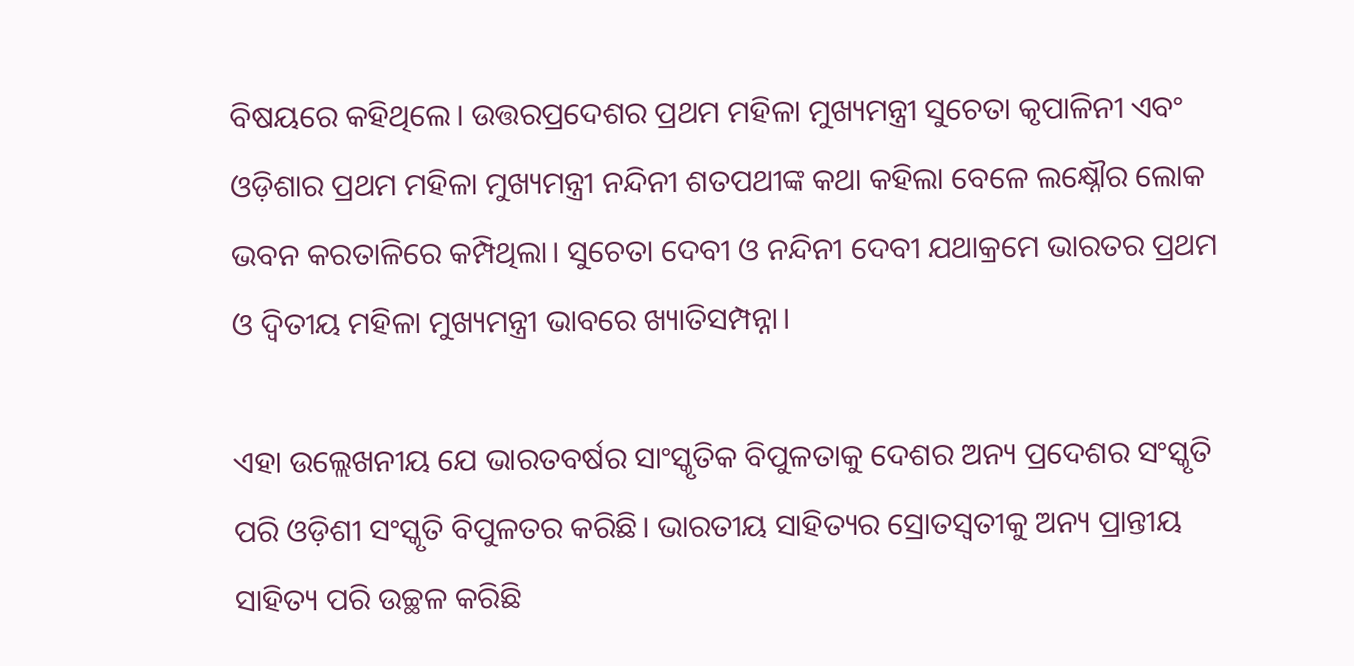ବିଷୟରେ କହିଥିଲେ। ଉତ୍ତରପ୍ରଦେଶର ପ୍ରଥମ ମହିଳା ମୁଖ୍ୟମନ୍ତ୍ରୀ ସୁଚେତା କୃପାଳିନୀ ଏବଂ ଓଡ଼ିଶାର ପ୍ରଥମ ମହିଳା ମୁଖ୍ୟମନ୍ତ୍ରୀ ନନ୍ଦିନୀ ଶତପଥୀଙ୍କ କଥା କହିଲା ବେଳେ ଲକ୍ଷ୍ନୌର ଲୋକ ଭବନ କରତାଳିରେ କମ୍ପିଥିଲା। ସୁଚେତା ଦେବୀ ଓ ନନ୍ଦିନୀ ଦେବୀ ଯଥାକ୍ରମେ ଭାରତର ପ୍ରଥମ ଓ ଦ୍ୱିତୀୟ ମହିଳା ମୁଖ୍ୟମନ୍ତ୍ରୀ ଭାବରେ ଖ୍ୟାତିସମ୍ପନ୍ନା।

ଏହା ଉଲ୍ଲେଖନୀୟ ଯେ ଭାରତବର୍ଷର ସାଂସ୍କୃତିକ ବିପୁଳତାକୁ ଦେଶର ଅନ୍ୟ ପ୍ରଦେଶର ସଂସ୍କୃତି ପରି ଓଡ଼ିଶୀ ସଂସ୍କୃତି ବିପୁଳତର କରିଛି। ଭାରତୀୟ ସାହିତ୍ୟର ସ୍ରୋତସ୍ୱତୀକୁ ଅନ୍ୟ ପ୍ରାନ୍ତୀୟ ସାହିତ୍ୟ ପରି ଉଚ୍ଛଳ କରିଛି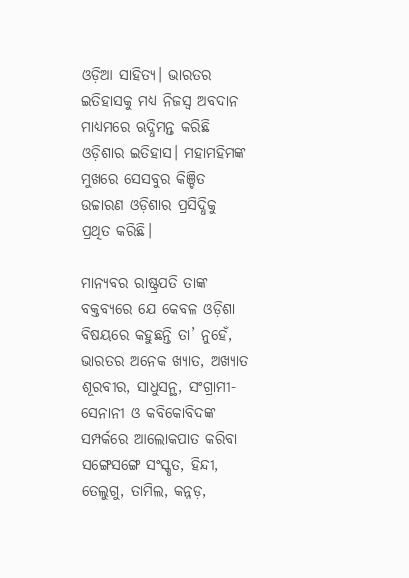ଓଡ଼ିଆ ସାହିତ୍ୟ। ଭାରତର ଇତିହାସକୁ ମଧ୍ୟ ନିଜସ୍ୱ ଅବଦାନ ମାଧ୍ୟମରେ ଋଦ୍ଧିମନ୍ତ କରିଛି ଓଡ଼ିଶାର ଇତିହାସ। ମହାମହିମଙ୍କ ମୁଖରେ ସେସବୁର କିଞ୍ଚିତ ଉଚ୍ଚାରଣ ଓଡ଼ିଶାର ପ୍ରସିଦ୍ଧିକୁ ପ୍ରଥିତ କରିଛି।

ମାନ୍ୟବର ରାଷ୍ଟ୍ରପତି ତାଙ୍କ ବକ୍ତବ୍ୟରେ ଯେ କେବଳ ଓଡ଼ିଶା ବିଷୟରେ କହୁଛନ୍ତି ତା’ ନୁହେଁ, ଭାରତର ଅନେକ ଖ୍ୟାତ, ଅଖ୍ୟାତ ଶୂରବୀର, ସାଧୁସନ୍ଥ, ସଂଗ୍ରାମୀ-ସେନାନୀ ଓ କବିକୋବିଦଙ୍କ ସମ୍ପର୍କରେ ଆଲୋକପାତ କରିବା ସଙ୍ଗେସଙ୍ଗେ ସଂସ୍କୃତ, ହିନ୍ଦୀ, ତେଲୁଗୁ, ତାମିଲ, କନ୍ନଡ଼,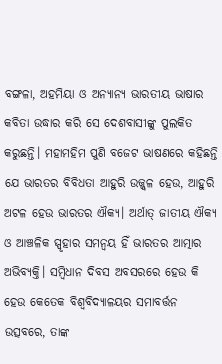ବଙ୍ଗଳା, ଅହମିୟା ଓ ଅନ୍ୟାନ୍ୟ ଭାରତୀୟ ଭାଷାର କବିତା ଉଦ୍ଧାର କରି ସେ ଦେଶବାସୀଙ୍କୁ ପୁଲକିତ କରୁଛନ୍ତି। ମହାମହିମ ପୁଣି ବଜେଟ ଭାଷଣରେ କହିଛନ୍ତି ଯେ ଭାରତର ବିବିଧତା ଆହୁରି ଉଜ୍ଜ୍ୱଳ ହେଉ, ଆହୁରି ଅଟଳ ହେଉ ଭାରତର ଐକ୍ୟ। ଅର୍ଥାତ୍ ଜାତୀୟ ଐକ୍ୟ ଓ ଆଞ୍ଚଳିକ ସ୍ପୃହାର ସମନ୍ୱୟ ହିଁ ଭାରତର ଆତ୍ମାର ଅଭିବ୍ୟକ୍ତି। ସମ୍ବିଧାନ ଦିବସ ଅବସରରେ ହେଉ କି ହେଉ କେତେକ ବିଶ୍ୱବିଦ୍ୟାଳୟର ସମାବର୍ତ୍ତନ ଉତ୍ସବରେ, ତାଙ୍କ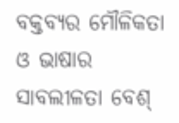ବକ୍ତବ୍ୟର ମୌଳିକତା ଓ ଭାଷାର ସାବଲୀଳତା ବେଶ୍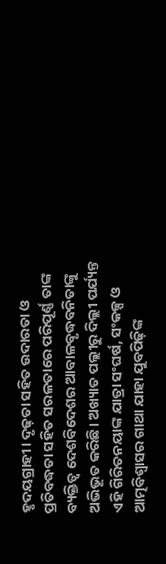ହୃଦୟଗ୍ରାହୀ। ଦୃଢ଼ତା ସହିତ ଉଦାରତା ଓ ପ୍ରତିବଦ୍ଧତା ସହିତ ସରଳତାରେ ପରିପୂର୍ଣ୍ଣ ତାଙ୍କ ବ୍ୟକ୍ତିତ୍ୱ ଦେଶବିଦେଶର ଆବାଳବୃଦ୍ଧବନିତାଙ୍କୁ ଅଭିଭୂତ କରିଛି। ଅଖ୍ୟାତ ପଲ୍ଲୀରୁ ଦିଲ୍ଲୀ ପର୍ଯ୍ୟନ୍ତ ଏହି ଗିରିତନୟାଙ୍କ ଯାତ୍ରା ସଂଘର୍ଷ, ସଂକଳ୍ପ ଓ ଆତ୍ମବିଶ୍ୱାସର ଗାଥା ଯାହା ଯୁବପିଢ଼ିଙ୍କ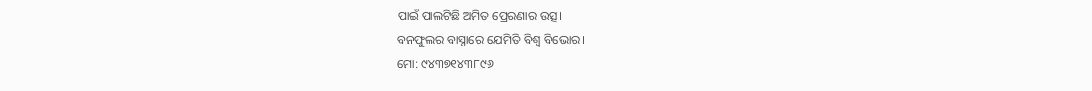ପାଇଁ ପାଲଟିଛି ଅମିତ ପ୍ରେରଣାର ଉତ୍ସ।
ବନଫୁଲର ବାସ୍ନାରେ ଯେମିତି ବିଶ୍ୱ ବିଭୋର।
ମୋ: ୯୪୩୭୧୪୩୮୯୬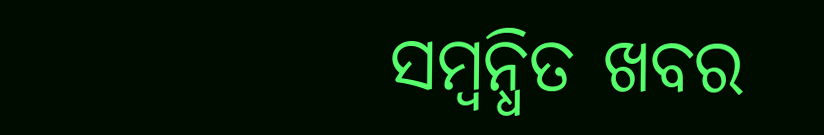ସମ୍ବନ୍ଧିତ ଖବର